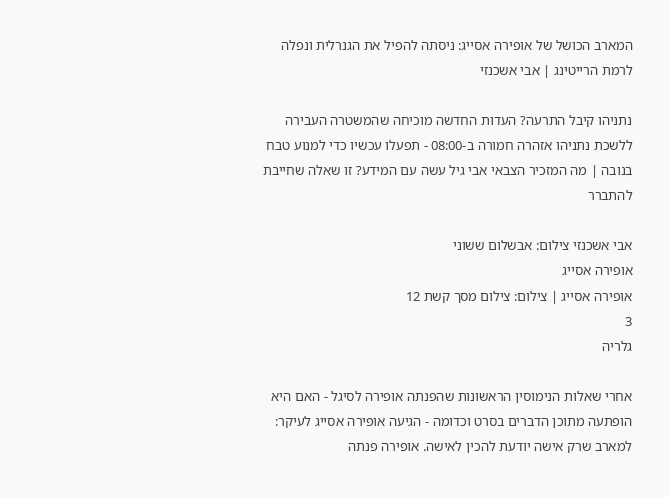המארב הכושל של אופירה אסייג: ניסתה להפיל את הגנרלית ונפלה לרמת הרייטינג | אבי אשכנזי

נתניהו קיבל התרעה? העדות החדשה מוכיחה שהמשטרה העבירה ללשכת נתניהו אזהרה חמורה ב-08:00 - תפעלו עכשיו כדי למנוע טבח בנובה | מה המזכיר הצבאי אבי גיל עשה עם המידע? זו שאלה שחייבת להתברר

אבי אשכנזי צילום: אבשלום ששוני
אופירה אסייג
אופירה אסייג | צילום: צילום מסך קשת 12
3
גלריה

אחרי שאלות הנימוסין הראשונות שהפנתה אופירה לסיגל - האם היא הופתעה מתוכן הדברים בסרט וכדומה - הגיעה אופירה אסייג לעיקר: למארב שרק אישה יודעת להכין לאישה. אופירה פנתה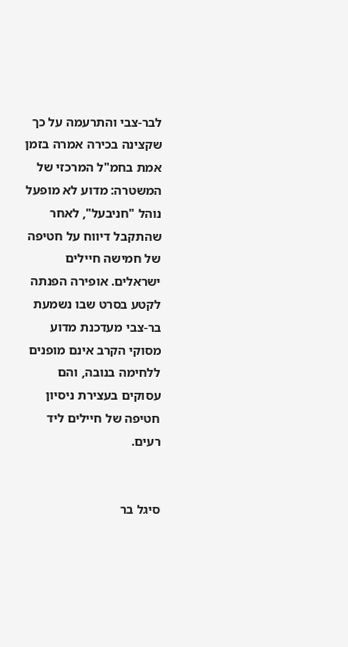לבר-צבי והתרעמה על כך שקצינה בכירה אמרה בזמן אמת בחמ"ל המרכזי של המשטרה: מדוע לא מופעל נוהל "חניבעל", לאחר שהתקבל דיווח על חטיפה של חמישה חיילים ישראלים. אופירה הפנתה לקטע בסרט שבו נשמעת בר-צבי מעדכנת מדוע מסוקי הקרב אינם מופנים ללחימה בנובה, והם עסוקים בעצירת ניסיון חטיפה של חיילים ליד רעים.


סיגל בר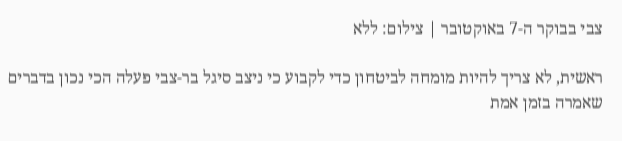צבי בבוקר ה-7 באוקטובר | צילום: ללא

ראשית, לא צריך להיות מומחה לביטחון כדי לקבוע כי ניצב סיגל בר-צבי פעלה הכי נכון בדברים שאמרה בזמן אמת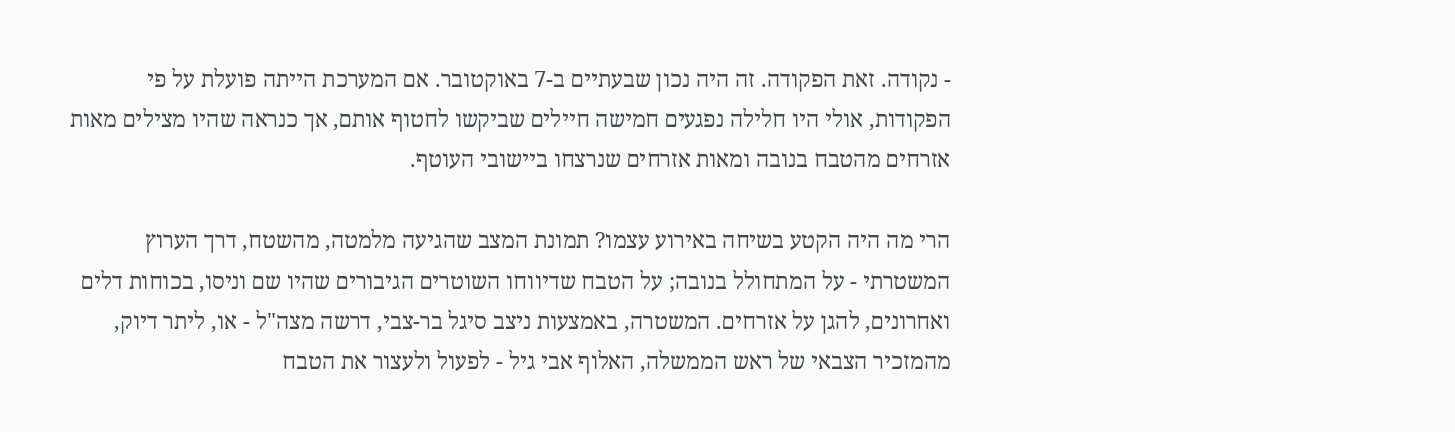- נקודה. זאת הפקודה. זה היה נכון שבעתיים ב-7 באוקטובר. אם המערכת הייתה פועלת על פי הפקודות, אולי היו חלילה נפגעים חמישה חיילים שביקשו לחטוף אותם, אך כנראה שהיו מצילים מאות אזרחים מהטבח בנובה ומאות אזרחים שנרצחו ביישובי העוטף.

הרי מה היה הקטע בשיחה באירוע עצמו? תמונת המצב שהגיעה מלמטה, מהשטח, דרך הערוץ המשטרתי - על המתחולל בנובה; על הטבח שדיווחו השוטרים הגיבורים שהיו שם וניסו, בכוחות דלים ואחרונים, להגן על אזרחים. המשטרה, באמצעות ניצב סיגל בר-צבי, דרשה מצה"ל - או, ליתר דיוק, מהמזכיר הצבאי של ראש הממשלה, האלוף אבי גיל - לפעול ולעצור את הטבח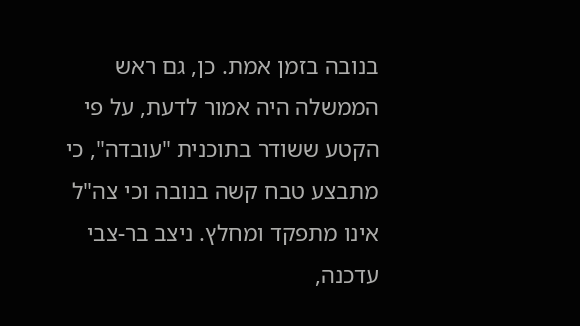בנובה בזמן אמת. כן, גם ראש הממשלה היה אמור לדעת, על פי הקטע ששודר בתוכנית "עובדה", כי מתבצע טבח קשה בנובה וכי צה"ל אינו מתפקד ומחלץ. ניצב בר-צבי עדכנה,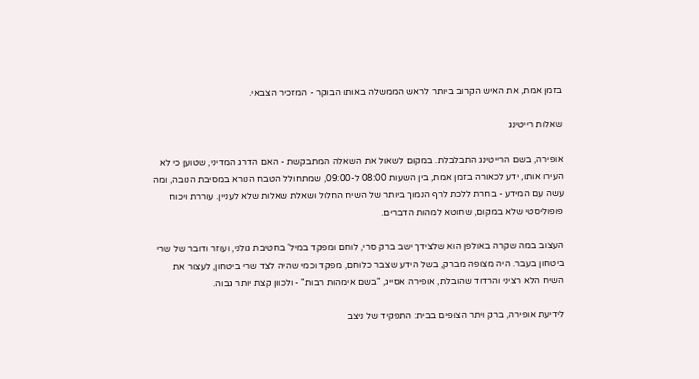בזמן אמת, את האיש הקרוב ביותר לראש הממשלה באותו הבוקר - המזכיר הצבאי.

שאלות רייטינג

אופירה, בשם הרייטינג התבלבלת. במקום לשאול את השאלה המתבקשת - האם הדרג המדיני, שטוען כי לא העירו אותו, ידע לכאורה בזמן אמת, בין השעות 08:00 ל-09:00, שמתחולל הטבח הנורא במסיבת הנובה, ומה עשה עם המידע - בחרת ללכת לרף הנמוך ביותר של השיח החלול ושאלת שאלות שלא לעניין. עוררת ויכוח פופוליסטי שלא במקום, שחוטא למהות הדברים.

העצוב במה שקרה באולפן הוא שלצידך ישב ברק סרי, לוחם ומפקד במיל' בחטיבת גולני, ועוזר ודובר של שרי ביטחון בעבר. היה מצופה מברק, בשל הידע שצבר כלוחם, מפקד וכמי שהיה לצד שרי ביטחון, לעצור את השיח הלא רציני והרדוד שהובלת, אופירה אסייג, "בשם אימהות רבות" - ולכוון קצת יותר גבוה.

לידיעת אופירה, ברק ויתר הצופים בבית: התפקיד של ניצב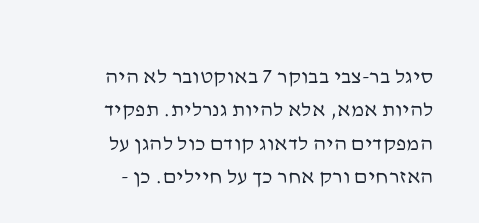סיגל בר-צבי בבוקר 7 באוקטובר לא היה להיות אמא, אלא להיות גנרלית. תפקיד המפקדים היה לדאוג קודם כול להגן על האזרחים ורק אחר כך על חיילים. כן -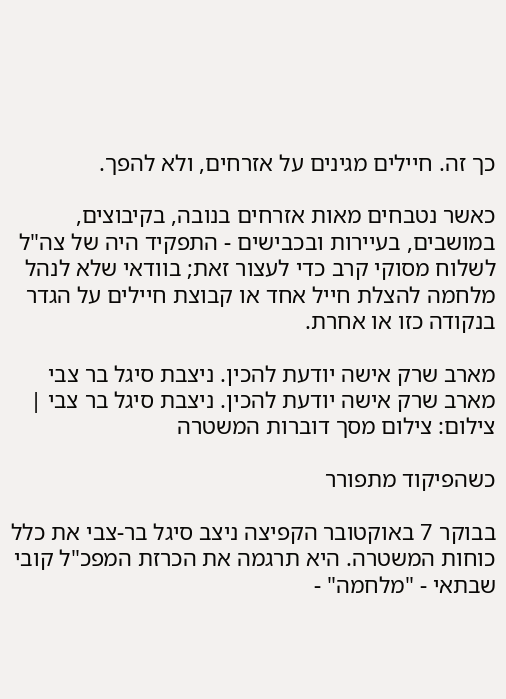כך זה. חיילים מגינים על אזרחים, ולא להפך.

כאשר נטבחים מאות אזרחים בנובה, בקיבוצים, במושבים, בעיירות ובכבישים - התפקיד היה של צה"ל לשלוח מסוקי קרב כדי לעצור זאת; בוודאי שלא לנהל מלחמה להצלת חייל אחד או קבוצת חיילים על הגדר בנקודה כזו או אחרת.

מארב שרק אישה יודעת להכין. ניצבת סיגל בר צבי
מארב שרק אישה יודעת להכין. ניצבת סיגל בר צבי | צילום: צילום מסך דוברות המשטרה

כשהפיקוד מתפורר

בבוקר 7 באוקטובר הקפיצה ניצב סיגל בר-צבי את כלל כוחות המשטרה. היא תרגמה את הכרזת המפכ"ל קובי שבתאי - "מלחמה" -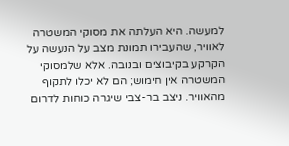למעשה. היא העלתה את מסוקי המשטרה לאוויר, שהעבירו תמונת מצב על הנעשה על הקרקע בקיבוצים ובנובה. אלא שלמסוקי המשטרה אין חימוש; הם לא יכלו לתקוף מהאוויר. ניצב בר-צבי שיגרה כוחות לדרום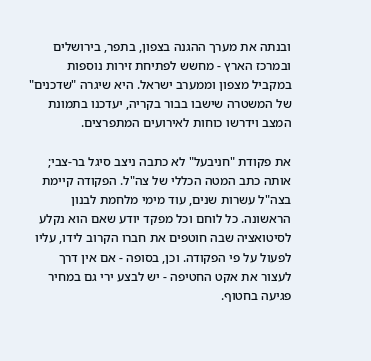ובנתה את מערך ההגנה בצפון, בתפר, בירושלים ובמרכז הארץ - מחשש לפתיחת זירות נוספות במקביל מצפון וממערב ישראל. היא שיגרה "שדכנים" של המשטרה שישבו בבור בקריה, יעדכנו בתמונת המצב וידרשו כוחות לאירועים המתפרצים.

את פקודת "חניבעל" לא כתבה ניצב סיגל בר-צבי; אותה כתב המטה הכללי של צה"ל. הפקודה קיימת בצה"ל עשרות שנים, עוד מימי מלחמת לבנון הראשונה. כל לוחם וכל מפקד יודע שאם הוא נקלע לסיטואציה שבה חוטפים את חברו הקרוב לידו, עליו לפעול על פי הפקודה. וכן, בסופה - אם אין דרך לעצור את אקט החטיפה - יש לבצע ירי גם במחיר פגיעה בחטוף.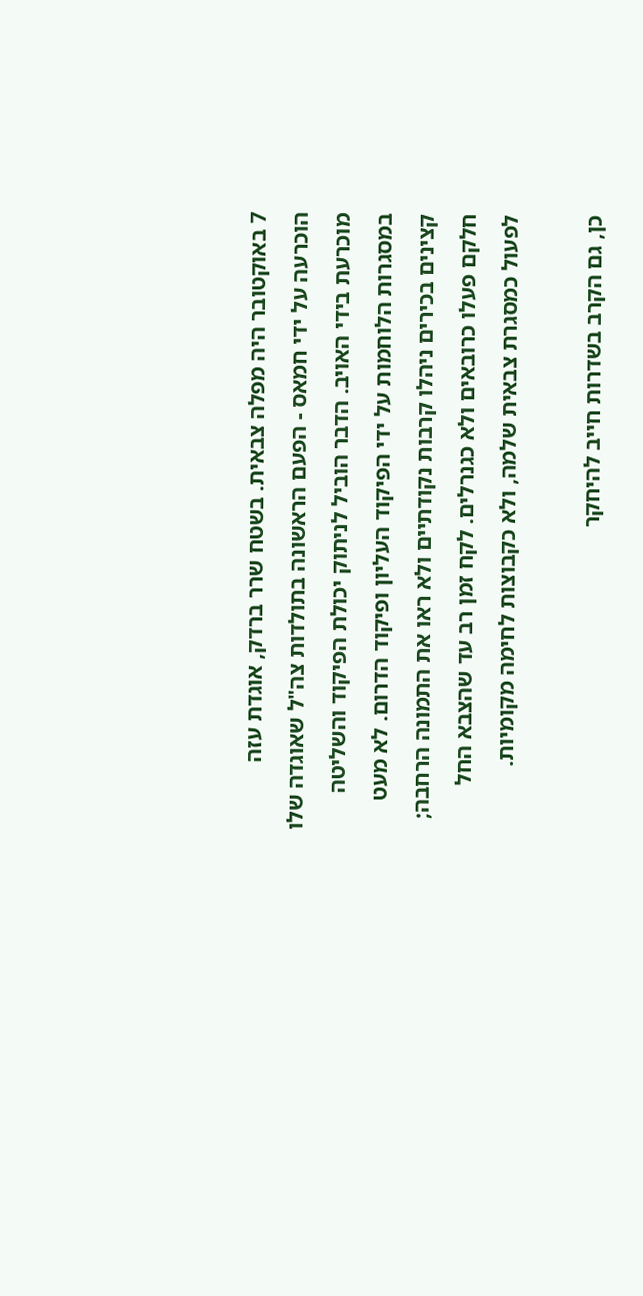7 באוקטובר היה מפלה צבאית. בשטח שרר ברדק, אוגדת עזה הוכרעה על ידי חמאס - הפעם הראשונה בתולדות צה"ל שאוגדה שלו מוכרעת בידי האויב. הדבר הוביל לניתוק יכולת הפיקוד והשליטה במסגרות הלוחמות על ידי הפיקוד העליון ופיקוד הדרום. לא מעט קצינים בכירים ניהלו קרבות נקודתיים ולא ראו את התמונה הרחבה; חלקם פעלו כרובאים ולא כגנרלים. לקח זמן רב עד שהצבא החל לפעול כמסגרת צבאית שלמה, ולא כקבוצות לחימה מקומיות.

כן, גם הקרב בשדרות חייב להיחקר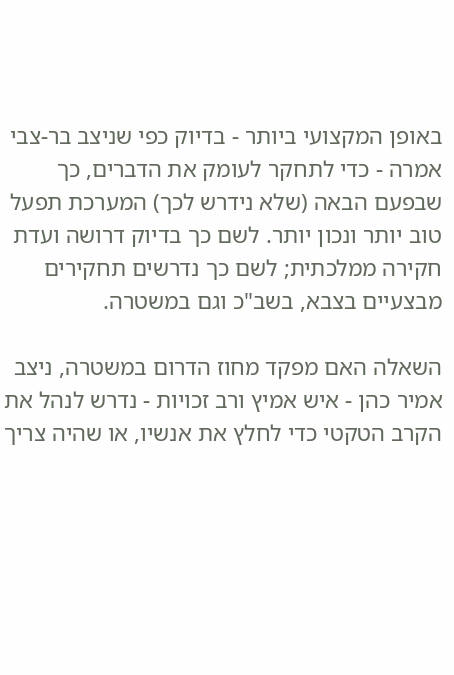באופן המקצועי ביותר - בדיוק כפי שניצב בר-צבי אמרה - כדי לתחקר לעומק את הדברים, כך שבפעם הבאה (שלא נידרש לכך) המערכת תפעל טוב יותר ונכון יותר. לשם כך בדיוק דרושה ועדת חקירה ממלכתית; לשם כך נדרשים תחקירים מבצעיים בצבא, בשב"כ וגם במשטרה.

השאלה האם מפקד מחוז הדרום במשטרה, ניצב אמיר כהן - איש אמיץ ורב זכויות - נדרש לנהל את הקרב הטקטי כדי לחלץ את אנשיו, או שהיה צריך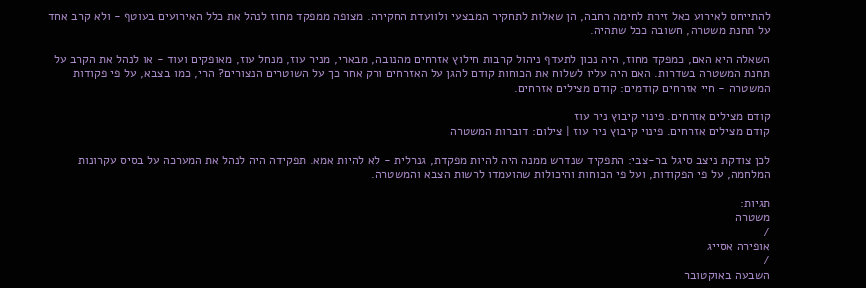להתייחס לאירוע כאל זירת לחימה רחבה, הן שאלות לתחקיר המבצעי ולוועדת החקירה. מצופה ממפקד מחוז לנהל את כלל האירועים בעוטף - ולא קרב אחד על תחנת משטרה, חשובה ככל שתהיה.

השאלה היא האם, כמפקד מחוז, היה נכון לתעדף ניהול קרבות חילוץ אזרחים מהנובה, מבארי, מניר עוז, מנחל עוז, מאופקים ועוד - או לנהל את הקרב על תחנת המשטרה בשדרות. האם היה עליו לשלוח את הכוחות קודם להגן על האזרחים ורק אחר כך על השוטרים הנצורים? הרי, כמו בצבא, על פי פקודות המשטרה - חיי אזרחים קודמים: קודם מצילים אזרחים.

קודם מצילים אזרחים. פינוי קיבוץ ניר עוז
קודם מצילים אזרחים. פינוי קיבוץ ניר עוז | צילום: דוברות המשטרה

לכן צודקת ניצב סיגל בר-צבי: התפקיד שנדרש ממנה היה להיות מפקדת, גנרלית - לא להיות אמא. תפקידה היה לנהל את המערכה על בסיס עקרונות המלחמה, על פי הפקודות, ועל פי הכוחות והיכולות שהועמדו לרשות הצבא והמשטרה.

תגיות:
משטרה
/
אופירה אסייג
/
השבעה באוקטובר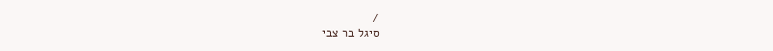/
סיגל בר צבי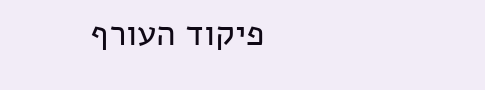פיקוד העורף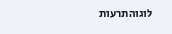לוגוהתרעות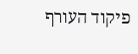פיקוד העורף